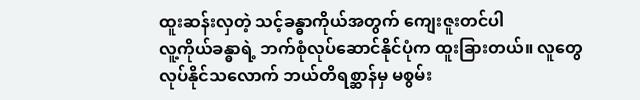ထူးဆန်းလှတဲ့ သင့်ခန္ဓာကိုယ်အတွက် ကျေးဇူးတင်ပါ
လူ့ကိုယ်ခန္ဓာရဲ့ ဘက်စုံလုပ်ဆောင်နိုင်ပုံက ထူးခြားတယ်။ လူတွေလုပ်နိုင်သလောက် ဘယ်တိရစ္ဆာန်မှ မစွမ်း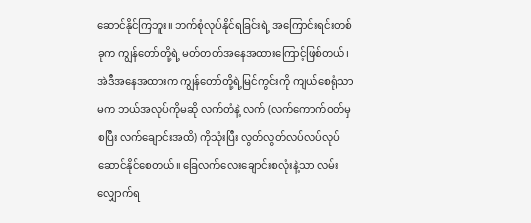ဆောင်နိုင်ကြဘူး။ ဘက်စုံလုပ်နိုင်ရခြင်းရဲ့ အကြောင်းရင်းတစ်ခုက ကျွန်တော်တို့ရဲ့ မတ်တတ်အနေအထားကြောင့်ဖြစ်တယ်၊ အဲဒီအနေအထားက ကျွန်တော်တို့ရဲ့မြင်ကွင်းကို ကျယ်စေရုံသာမက ဘယ်အလုပ်ကိုမဆို လက်တံနဲ့ လက် (လက်ကောက်ဝတ်မှစပြီး လက်ချောင်းအထိ) ကိုသုံးပြီး လွတ်လွတ်လပ်လပ်လုပ်ဆောင်နိုင်စေတယ်။ ခြေလက်လေးချောင်းစလုံးနဲ့သာ လမ်းလျှောက်ရ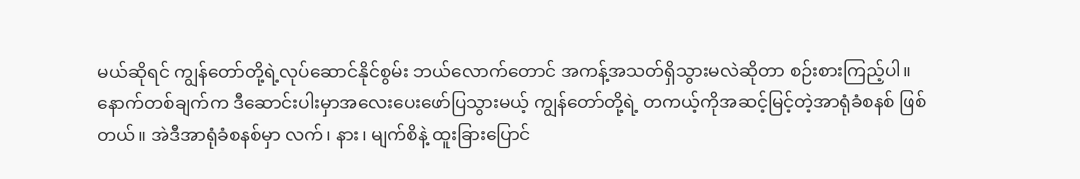မယ်ဆိုရင် ကျွန်တော်တို့ရဲ့လုပ်ဆောင်နိုင်စွမ်း ဘယ်လောက်တောင် အကန့်အသတ်ရှိသွားမလဲဆိုတာ စဉ်းစားကြည့်ပါ။
နောက်တစ်ချက်က ဒီဆောင်းပါးမှာအလေးပေးဖော်ပြသွားမယ့် ကျွန်တော်တို့ရဲ့ တကယ့်ကိုအဆင့်မြင့်တဲ့အာရုံခံစနစ် ဖြစ်တယ်။ အဲဒီအာရုံခံစနစ်မှာ လက်၊ နား၊ မျက်စိနဲ့ ထူးခြားပြောင်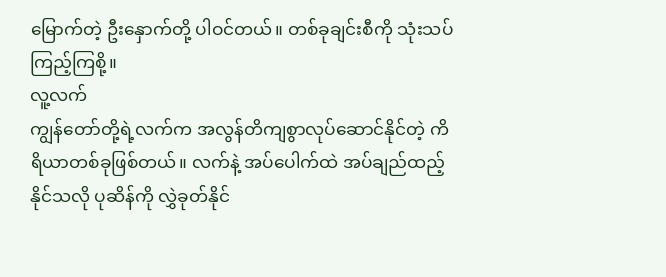မြောက်တဲ့ ဦးနှောက်တို့ ပါဝင်တယ်။ တစ်ခုချင်းစီကို သုံးသပ်ကြည့်ကြစို့။
လူ့လက်
ကျွန်တော်တို့ရဲ့လက်က အလွန်တိကျစွာလုပ်ဆောင်နိုင်တဲ့ ကိရိယာတစ်ခုဖြစ်တယ်။ လက်နဲ့ အပ်ပေါက်ထဲ အပ်ချည်ထည့်နိုင်သလို ပုဆိန်ကို လွှဲခုတ်နိုင်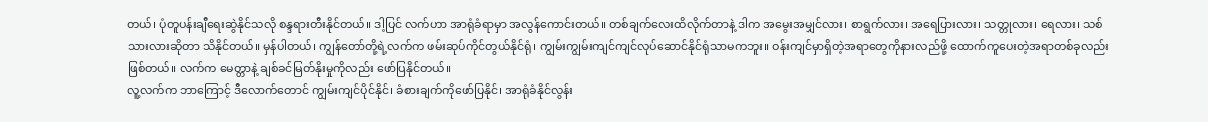တယ်၊ ပုံတူပန်းချီရေးဆွဲနိုင်သလို စန္ဒရားတီးနိုင်တယ်။ ဒါ့ပြင် လက်ဟာ အာရုံခံရာမှာ အလွန်ကောင်းတယ်။ တစ်ချက်လေးထိလိုက်တာနဲ့ ဒါက အမွေးအမျှင်လား၊ စာရွက်လား၊ အရေပြားလား၊ သတ္တုလား၊ ရေလား၊ သစ်သားလားဆိုတာ သိနိုင်တယ်။ မှန်ပါတယ်၊ ကျွန်တော်တို့ရဲ့လက်က ဖမ်းဆုပ်ကိုင်တွယ်နိုင်ရုံ၊ ကျွမ်းကျွမ်းကျင်ကျင်လုပ်ဆောင်နိုင်ရုံသာမကဘူး။ ဝန်းကျင်မှာရှိတဲ့အရာတွေကိုနားလည်ဖို့ ထောက်ကူပေးတဲ့အရာတစ်ခုလည်းဖြစ်တယ်။ လက်က မေတ္တာနဲ့ ချစ်ခင်မြတ်နိုးမှုကိုလည်း ဖော်ပြနိုင်တယ်။
လူ့လက်က ဘာကြောင့် ဒီလောက်တောင် ကျွမ်းကျင်ပိုင်နိုင်၊ ခံစားချက်ကိုဖော်ပြနိုင်၊ အာရုံခံနိုင်လွန်း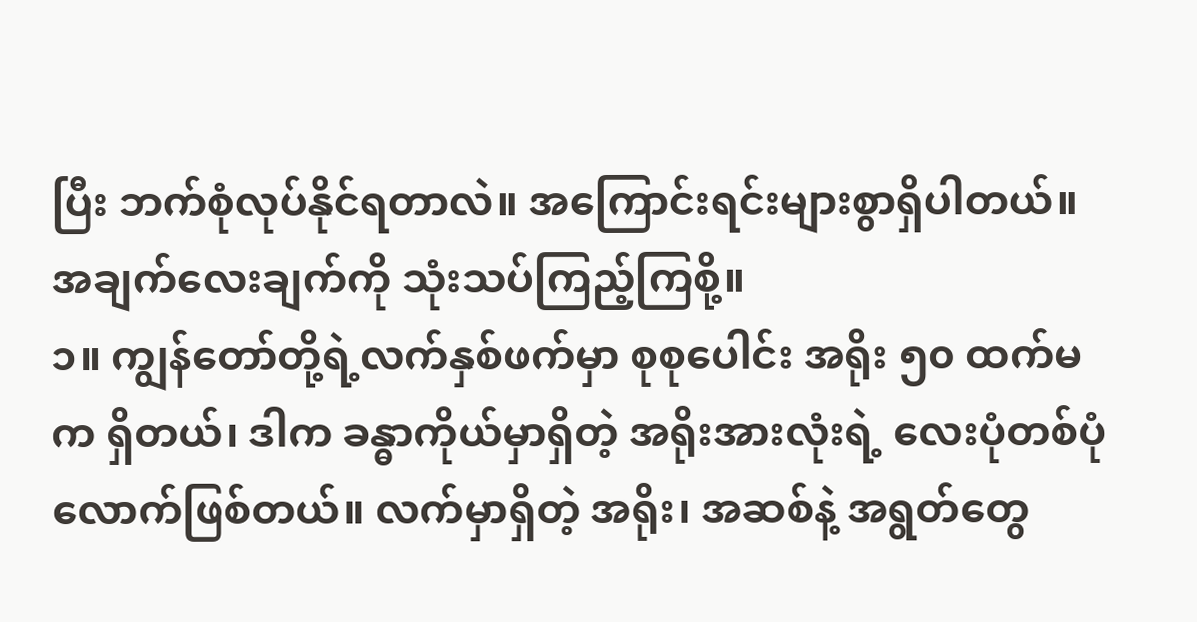ပြီး ဘက်စုံလုပ်နိုင်ရတာလဲ။ အကြောင်းရင်းများစွာရှိပါတယ်။ အချက်လေးချက်ကို သုံးသပ်ကြည့်ကြစို့။
၁။ ကျွန်တော်တို့ရဲ့လက်နှစ်ဖက်မှာ စုစုပေါင်း အရိုး ၅၀ ထက်မက ရှိတယ်၊ ဒါက ခန္ဓာကိုယ်မှာရှိတဲ့ အရိုးအားလုံးရဲ့ လေးပုံတစ်ပုံလောက်ဖြစ်တယ်။ လက်မှာရှိတဲ့ အရိုး၊ အဆစ်နဲ့ အရွတ်တွေ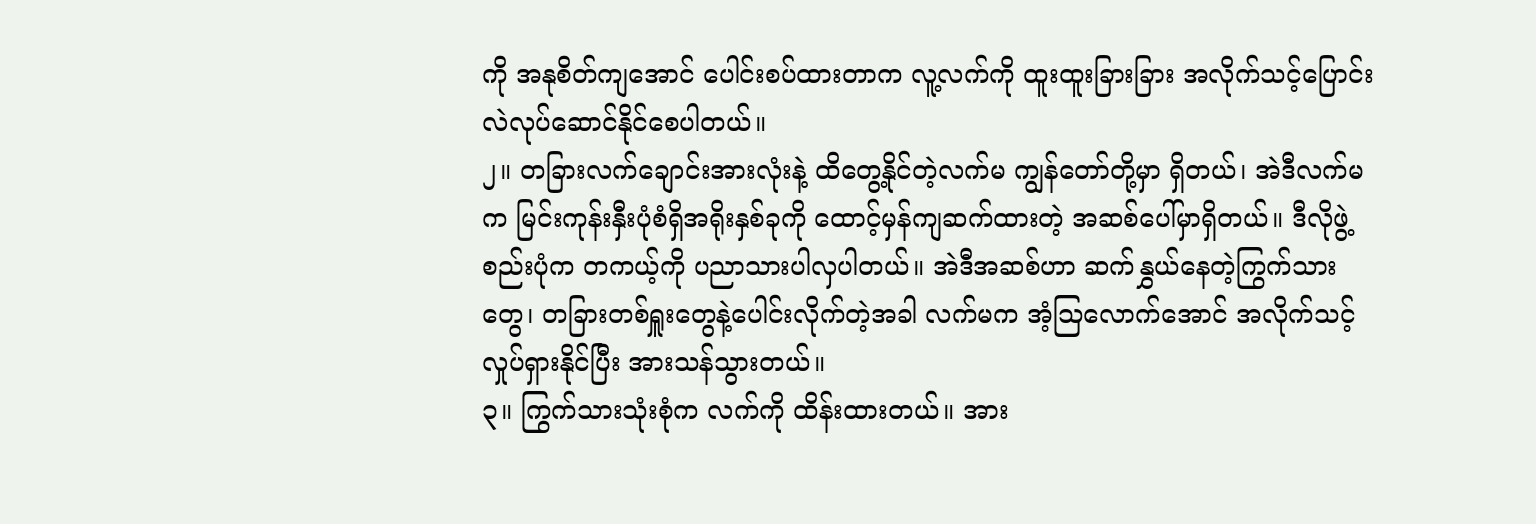ကို အနုစိတ်ကျအောင် ပေါင်းစပ်ထားတာက လူ့လက်ကို ထူးထူးခြားခြား အလိုက်သင့်ပြောင်းလဲလုပ်ဆောင်နိုင်စေပါတယ်။
၂။ တခြားလက်ချောင်းအားလုံးနဲ့ ထိတွေ့နိုင်တဲ့လက်မ ကျွန်တော်တို့မှာ ရှိတယ်၊ အဲဒီလက်မက မြင်းကုန်းနှီးပုံစံရှိအရိုးနှစ်ခုကို ထောင့်မှန်ကျဆက်ထားတဲ့ အဆစ်ပေါ်မှာရှိတယ်။ ဒီလိုဖွဲ့စည်းပုံက တကယ့်ကို ပညာသားပါလှပါတယ်။ အဲဒီအဆစ်ဟာ ဆက်နွှယ်နေတဲ့ကြွက်သားတွေ၊ တခြားတစ်ရှူးတွေနဲ့ပေါင်းလိုက်တဲ့အခါ လက်မက အံ့သြလောက်အောင် အလိုက်သင့်လှုပ်ရှားနိုင်ပြီး အားသန်သွားတယ်။
၃။ ကြွက်သားသုံးစုံက လက်ကို ထိန်းထားတယ်။ အား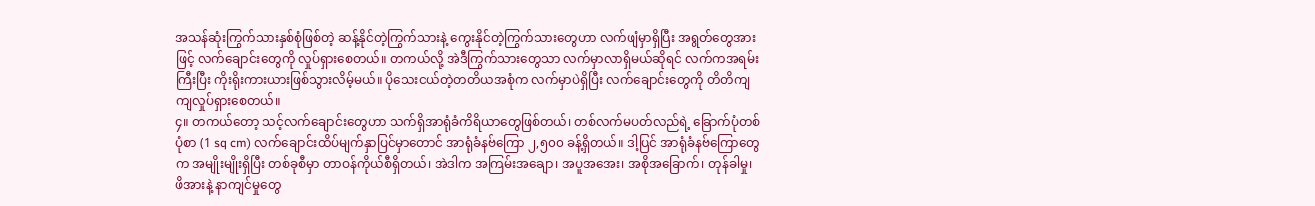အသန်ဆုံးကြွက်သားနှစ်စုံဖြစ်တဲ့ ဆန့်နိုင်တဲ့ကြွက်သားနဲ့ ကွေးနိုင်တဲ့ကြွက်သားတွေဟာ လက်ဖျံမှာရှိပြီး အရွတ်တွေအားဖြင့် လက်ချောင်းတွေကို လှုပ်ရှားစေတယ်။ တကယ်လို့ အဲဒီကြွက်သားတွေသာ လက်မှာလာရှိမယ်ဆိုရင် လက်ကအရမ်းကြီးပြီး ကိုးရိုးကားယားဖြစ်သွားလိမ့်မယ်။ ပိုသေးငယ်တဲ့တတိယအစုံက လက်မှာပဲရှိပြီး လက်ချောင်းတွေကို တိတိကျကျလှုပ်ရှားစေတယ်။
၄။ တကယ်တော့ သင့်လက်ချောင်းတွေဟာ သက်ရှိအာရုံခံကိရိယာတွေဖြစ်တယ်၊ တစ်လက်မပတ်လည်ရဲ့ ခြောက်ပုံတစ်ပုံစာ (1 sq cm) လက်ချောင်းထိပ်မျက်နှာပြင်မှာတောင် အာရုံခံနဗ်ကြော ၂,၅၀၀ ခန့်ရှိတယ်။ ဒါ့ပြင် အာရုံခံနဗ်ကြောတွေက အမျိုးမျိုးရှိပြီး တစ်ခုစီမှာ တာဝန်ကိုယ်စီရှိတယ်၊ အဲဒါက အကြမ်းအချော၊ အပူအအေး၊ အစိုအခြောက်၊ တုန်ခါမှု၊ ဖိအားနဲ့ နာကျင်မှုတွေ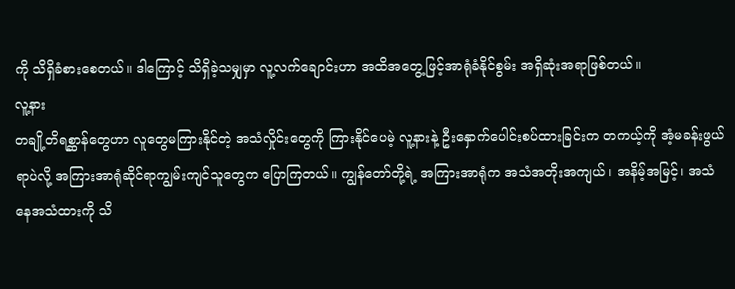ကို သိရှိခံစားစေတယ်။ ဒါကြောင့် သိရှိခဲ့သမျှမှာ လူ့လက်ချောင်းဟာ အထိအတွေ့ဖြင့်အာရုံခံနိုင်စွမ်း အရှိဆုံးအရာဖြစ်တယ်။
လူ့နား
တချို့တိရစ္ဆာန်တွေဟာ လူတွေမကြားနိုင်တဲ့ အသံလှိုင်းတွေကို ကြားနိုင်ပေမဲ့ လူ့နားနဲ့ ဦးနှောက်ပေါင်းစပ်ထားခြင်းက တကယ့်ကို အံ့မခန်းဖွယ်ရာပဲလို့ အကြားအာရုံဆိုင်ရာကျွမ်းကျင်သူတွေက ပြောကြတယ်။ ကျွန်တော်တို့ရဲ့ အကြားအာရုံက အသံအတိုးအကျယ်၊ အနိမ့်အမြင့်၊ အသံနေအသံထားကို သိ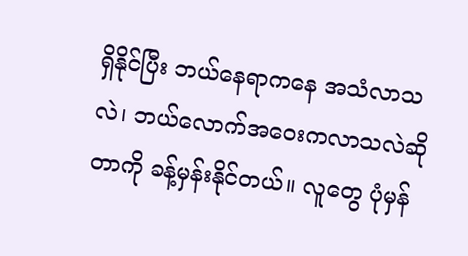ရှိနိုင်ပြီး ဘယ်နေရာကနေ အသံလာသလဲ၊ ဘယ်လောက်အဝေးကလာသလဲဆိုတာကို ခန့်မှန်းနိုင်တယ်။ လူတွေ ပုံမှန်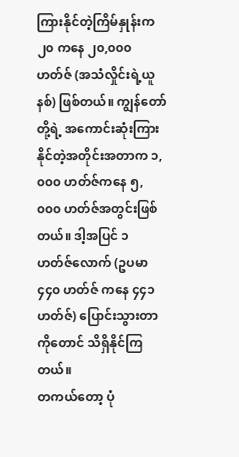ကြားနိုင်တဲ့ကြိမ်နှုန်းက ၂၀ ကနေ ၂၀,၀၀၀ ဟတ်ဇ် (အသံလှိုင်းရဲ့ယူနစ်) ဖြစ်တယ်။ ကျွန်တော်တို့ရဲ့ အကောင်းဆုံးကြားနိုင်တဲ့အတိုင်းအတာက ၁,၀၀၀ ဟတ်ဇ်ကနေ ၅,၀၀၀ ဟတ်ဇ်အတွင်းဖြစ်တယ်။ ဒါ့အပြင် ၁ ဟတ်ဇ်လောက် (ဥပမာ ၄၄၀ ဟတ်ဇ် ကနေ ၄၄၁ ဟတ်ဇ်) ပြောင်းသွားတာကိုတောင် သိရှိနိုင်ကြတယ်။
တကယ်တော့ ပုံ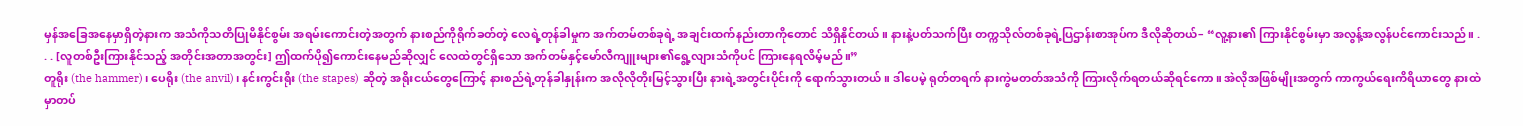မှန်အခြေအနေမှာရှိတဲ့နားက အသံကိုသတိပြုမိနိုင်စွမ်း အရမ်းကောင်းတဲ့အတွက် နားစည်ကိုရိုက်ခတ်တဲ့ လေရဲ့တုန်ခါမှုက အက်တမ်တစ်ခုရဲ့ အချင်းထက်နည်းတာကိုတောင် သိရှိနိုင်တယ်။ နားနဲ့ပတ်သက်ပြီး တက္ကသိုလ်တစ်ခုရဲ့ပြဌာန်းစာအုပ်က ဒီလိုဆိုတယ်– “လူ့နား၏ ကြားနိုင်စွမ်းမှာ အလွန့်အလွန်ပင်ကောင်းသည်။ . . . [လူတစ်ဦးကြားနိုင်သည့် အတိုင်းအတာအတွင်း] ဤထက်ပို၍ကောင်းနေမည်ဆိုလျှင် လေထဲတွင်ရှိသော အက်တမ်နှင့်မော်လီကျူးများ၏ရွေ့လျားသံကိုပင် ကြားနေရလိမ့်မည်။”
တူရိုး (the hammer)၊ ပေရိုး (the anvil)၊ နင်းကွင်းရိုး (the stapes) ဆိုတဲ့ အရိုးငယ်တွေကြောင့် နားစည်ရဲ့တုန်ခါနှုန်းက အလိုလိုတိုးမြင့်သွားပြီး နားရဲ့အတွင်းပိုင်းကို ရောက်သွားတယ်။ ဒါပေမဲ့ ရုတ်တရက် နားကွဲမတတ်အသံကို ကြားလိုက်ရတယ်ဆိုရင်ကော။ အဲလိုအဖြစ်မျိုးအတွက် ကာကွယ်ရေးကိရိယာတွေ နားထဲမှာတပ်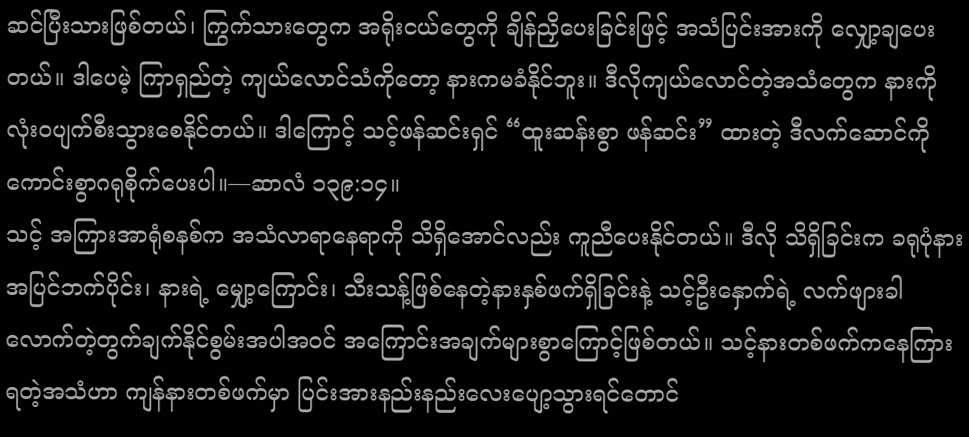ဆင်ပြီးသားဖြစ်တယ်၊ ကြွက်သားတွေက အရိုးငယ်တွေကို ချိန်ညှိပေးခြင်းဖြင့် အသံပြင်းအားကို လျှော့ချပေးတယ်။ ဒါပေမဲ့ ကြာရှည်တဲ့ ကျယ်လောင်သံကိုတော့ နားကမခံနိုင်ဘူး။ ဒီလိုကျယ်လောင်တဲ့အသံတွေက နားကို လုံးဝပျက်စီးသွားစေနိုင်တယ်။ ဒါကြောင့် သင့်ဖန်ဆင်းရှင် “ထူးဆန်းစွာ ဖန်ဆင်း” ထားတဲ့ ဒီလက်ဆောင်ကို ကောင်းစွာဂရုစိုက်ပေးပါ။—ဆာလံ ၁၃၉:၁၄။
သင့် အကြားအာရုံစနစ်က အသံလာရာနေရာကို သိရှိအောင်လည်း ကူညီပေးနိုင်တယ်။ ဒီလို သိရှိခြင်းက ခရုပုံနားအပြင်ဘက်ပိုင်း၊ နားရဲ့ မျှော့ကြောင်း၊ သီးသန့်ဖြစ်နေတဲ့နားနှစ်ဖက်ရှိခြင်းနဲ့ သင့်ဦးနှောက်ရဲ့ လက်ဖျားခါလောက်တဲ့တွက်ချက်နိုင်စွမ်းအပါအဝင် အကြောင်းအချက်များစွာကြောင့်ဖြစ်တယ်။ သင့်နားတစ်ဖက်ကနေကြားရတဲ့အသံဟာ ကျန်နားတစ်ဖက်မှာ ပြင်းအားနည်းနည်းလေးပျော့သွားရင်တောင်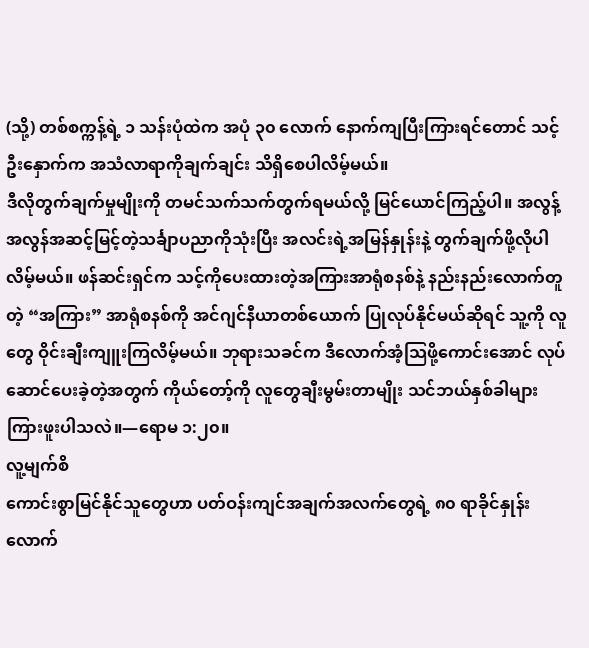(သို့) တစ်စက္ကန့်ရဲ့ ၁ သန်းပုံထဲက အပုံ ၃၀ လောက် နောက်ကျပြီးကြားရင်တောင် သင့်ဦးနှောက်က အသံလာရာကိုချက်ချင်း သိရှိစေပါလိမ့်မယ်။
ဒီလိုတွက်ချက်မှုမျိုးကို တမင်သက်သက်တွက်ရမယ်လို့ မြင်ယောင်ကြည့်ပါ။ အလွန့်အလွန်အဆင့်မြင့်တဲ့သင်္ချာပညာကိုသုံးပြီး အလင်းရဲ့အမြန်နှုန်းနဲ့ တွက်ချက်ဖို့လိုပါလိမ့်မယ်။ ဖန်ဆင်းရှင်က သင့်ကိုပေးထားတဲ့အကြားအာရုံစနစ်နဲ့ နည်းနည်းလောက်တူတဲ့ “အကြား” အာရုံစနစ်ကို အင်ဂျင်နီယာတစ်ယောက် ပြုလုပ်နိုင်မယ်ဆိုရင် သူ့ကို လူတွေ ဝိုင်းချီးကျူးကြလိမ့်မယ်။ ဘုရားသခင်က ဒီလောက်အံ့သြဖို့ကောင်းအောင် လုပ်ဆောင်ပေးခဲ့တဲ့အတွက် ကိုယ်တော့်ကို လူတွေချီးမွမ်းတာမျိုး သင်ဘယ်နှစ်ခါများကြားဖူးပါသလဲ။—ရောမ ၁:၂၀။
လူ့မျက်စိ
ကောင်းစွာမြင်နိုင်သူတွေဟာ ပတ်ဝန်းကျင်အချက်အလက်တွေရဲ့ ၈၀ ရာခိုင်နှုန်းလောက်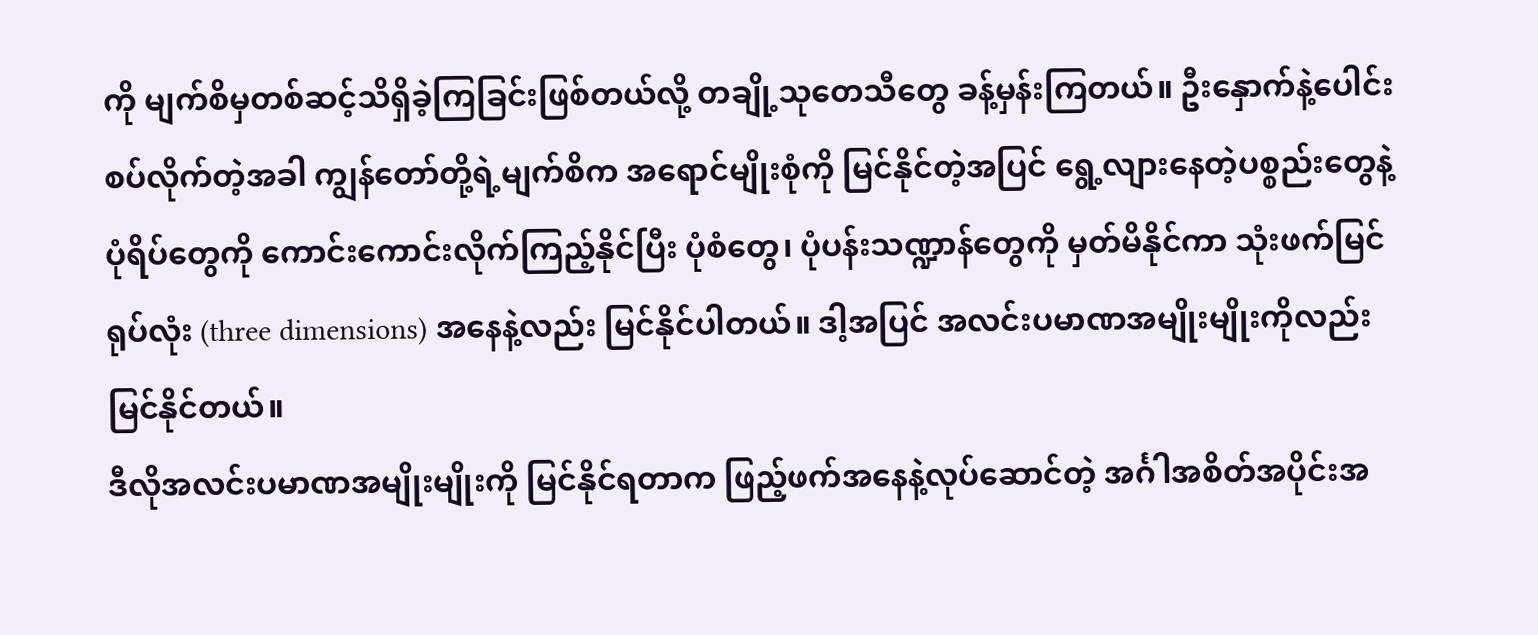ကို မျက်စိမှတစ်ဆင့်သိရှိခဲ့ကြခြင်းဖြစ်တယ်လို့ တချို့သုတေသီတွေ ခန့်မှန်းကြတယ်။ ဦးနှောက်နဲ့ပေါင်းစပ်လိုက်တဲ့အခါ ကျွန်တော်တို့ရဲ့မျက်စိက အရောင်မျိုးစုံကို မြင်နိုင်တဲ့အပြင် ရွေ့လျားနေတဲ့ပစ္စည်းတွေနဲ့ ပုံရိပ်တွေကို ကောင်းကောင်းလိုက်ကြည့်နိုင်ပြီး ပုံစံတွေ၊ ပုံပန်းသဏ္ဍာန်တွေကို မှတ်မိနိုင်ကာ သုံးဖက်မြင်ရုပ်လုံး (three dimensions) အနေနဲ့လည်း မြင်နိုင်ပါတယ်။ ဒါ့အပြင် အလင်းပမာဏအမျိုးမျိုးကိုလည်း မြင်နိုင်တယ်။
ဒီလိုအလင်းပမာဏအမျိုးမျိုးကို မြင်နိုင်ရတာက ဖြည့်ဖက်အနေနဲ့လုပ်ဆောင်တဲ့ အင်္ဂါအစိတ်အပိုင်းအ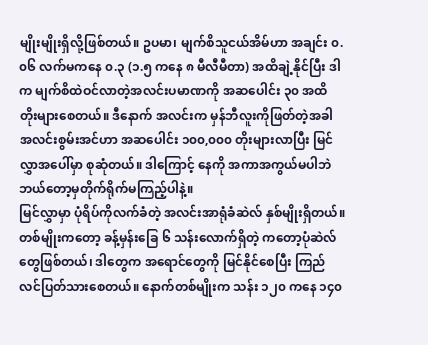မျိုးမျိုးရှိလို့ဖြစ်တယ်။ ဥပမာ၊ မျက်စိသူငယ်အိမ်ဟာ အချင်း ၀.၀၆ လက်မကနေ ၀.၃ (၁.၅ ကနေ ၈ မီလီမီတာ) အထိချဲ့နိုင်ပြီး ဒါက မျက်စိထဲဝင်လာတဲ့အလင်းပမာဏကို အဆပေါင်း ၃၀ အထိတိုးများစေတယ်။ ဒီနောက် အလင်းက မှန်ဘီလူးကိုဖြတ်တဲ့အခါ အလင်းစွမ်းအင်ဟာ အဆပေါင်း ၁၀၀,၀၀၀ တိုးများလာပြီး မြင်လွှာအပေါ်မှာ စုဆုံတယ်။ ဒါကြောင့် နေကို အကာအကွယ်မပါဘဲ ဘယ်တော့မှတိုက်ရိုက်မကြည့်ပါနဲ့။
မြင်လွှာမှာ ပုံရိပ်ကိုလက်ခံတဲ့ အလင်းအာရုံခံဆဲလ် နှစ်မျိုးရှိတယ်။ တစ်မျိုးကတော့ ခန့်မှန်းခြေ ၆ သန်းလောက်ရှိတဲ့ ကတော့ပုံဆဲလ်တွေဖြစ်တယ်၊ ဒါတွေက အရောင်တွေကို မြင်နိုင်စေပြီး ကြည်လင်ပြတ်သားစေတယ်။ နောက်တစ်မျိုးက သန်း ၁၂၀ ကနေ ၁၄၀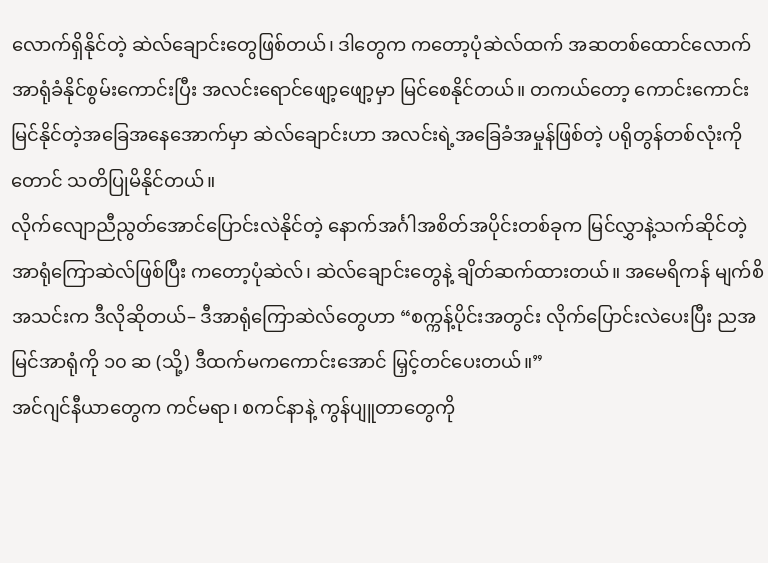လောက်ရှိနိုင်တဲ့ ဆဲလ်ချောင်းတွေဖြစ်တယ်၊ ဒါတွေက ကတော့ပုံဆဲလ်ထက် အဆတစ်ထောင်လောက် အာရုံခံနိုင်စွမ်းကောင်းပြီး အလင်းရောင်ဖျော့ဖျော့မှာ မြင်စေနိုင်တယ်။ တကယ်တော့ ကောင်းကောင်းမြင်နိုင်တဲ့အခြေအနေအောက်မှာ ဆဲလ်ချောင်းဟာ အလင်းရဲ့အခြေခံအမှုန်ဖြစ်တဲ့ ပရိုတွန်တစ်လုံးကိုတောင် သတိပြုမိနိုင်တယ်။
လိုက်လျောညီညွတ်အောင်ပြောင်းလဲနိုင်တဲ့ နောက်အင်္ဂါအစိတ်အပိုင်းတစ်ခုက မြင်လွှာနဲ့သက်ဆိုင်တဲ့ အာရုံကြောဆဲလ်ဖြစ်ပြီး ကတော့ပုံဆဲလ်၊ ဆဲလ်ချောင်းတွေနဲ့ ချိတ်ဆက်ထားတယ်။ အမေရိကန် မျက်စိအသင်းက ဒီလိုဆိုတယ်– ဒီအာရုံကြောဆဲလ်တွေဟာ “စက္ကန့်ပိုင်းအတွင်း လိုက်ပြောင်းလဲပေးပြီး ညအမြင်အာရုံကို ၁၀ ဆ (သို့) ဒီထက်မကကောင်းအောင် မြှင့်တင်ပေးတယ်။”
အင်ဂျင်နီယာတွေက ကင်မရာ၊ စကင်နာနဲ့ ကွန်ပျူတာတွေကို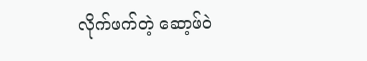လိုက်ဖက်တဲ့ ဆော့ဖ်ဝဲ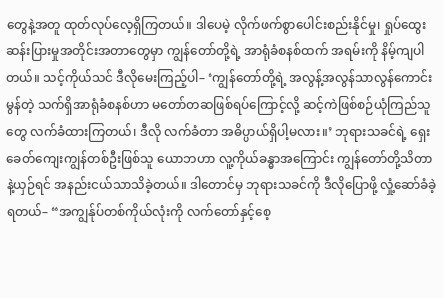တွေနဲ့အတူ ထုတ်လုပ်လေ့ရှိကြတယ်။ ဒါပေမဲ့ လိုက်ဖက်စွာပေါင်းစည်းနိုင်မှု၊ ရှုပ်ထွေးဆန်းပြားမှုအတိုင်းအတာတွေမှာ ကျွန်တော်တို့ရဲ့ အာရုံခံစနစ်ထက် အရမ်းကို နိမ့်ကျပါတယ်။ သင့်ကိုယ်သင် ဒီလိုမေးကြည့်ပါ– ‘ကျွန်တော်တို့ရဲ့ အလွန့်အလွန်သာလွန်ကောင်းမွန်တဲ့ သက်ရှိအာရုံခံစနစ်ဟာ မတော်တဆဖြစ်ရပ်ကြောင့်လို့ ဆင့်ကဲဖြစ်စဉ်ယုံကြည်သူတွေ လက်ခံထားကြတယ်၊ ဒီလို လက်ခံတာ အဓိပ္ပာယ်ရှိပါ့မလား။’ ဘုရားသခင်ရဲ့ ရှေးခေတ်ကျေးကျွန်တစ်ဦးဖြစ်သူ ယောဘဟာ လူ့ကိုယ်ခန္ဓာအကြောင်း ကျွန်တော်တို့သိတာနဲ့ယှဉ်ရင် အနည်းငယ်သာသိခဲ့တယ်။ ဒါတောင်မှ ဘုရားသခင်ကို ဒီလိုပြောဖို့ လှုံ့ဆော်ခံခဲ့ရတယ်– “အကျွန်ုပ်တစ်ကိုယ်လုံးကို လက်တော်နှင့်စေ့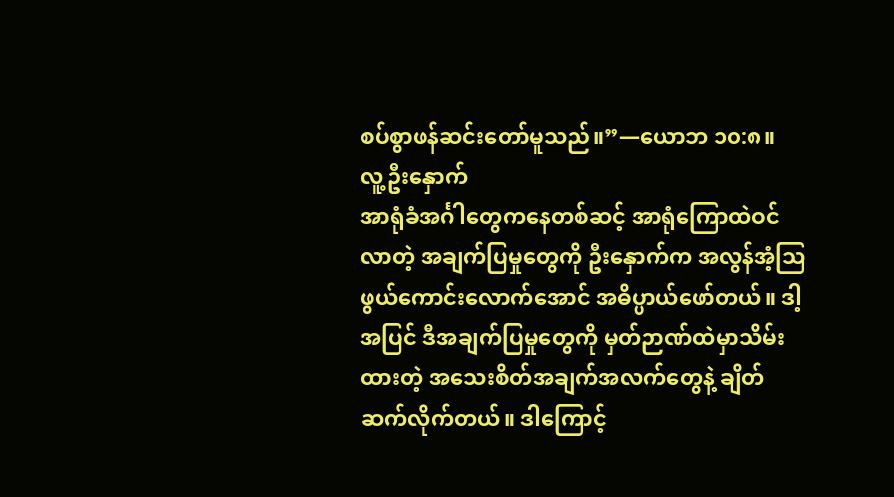စပ်စွာဖန်ဆင်းတော်မူသည်။”—ယောဘ ၁၀:၈။
လူ့ဦးနှောက်
အာရုံခံအင်္ဂါတွေကနေတစ်ဆင့် အာရုံကြောထဲဝင်လာတဲ့ အချက်ပြမှုတွေကို ဦးနှောက်က အလွန်အံ့သြဖွယ်ကောင်းလောက်အောင် အဓိပ္ပာယ်ဖော်တယ်။ ဒါ့အပြင် ဒီအချက်ပြမှုတွေကို မှတ်ဉာဏ်ထဲမှာသိမ်းထားတဲ့ အသေးစိတ်အချက်အလက်တွေနဲ့ ချိတ်ဆက်လိုက်တယ်။ ဒါကြောင့်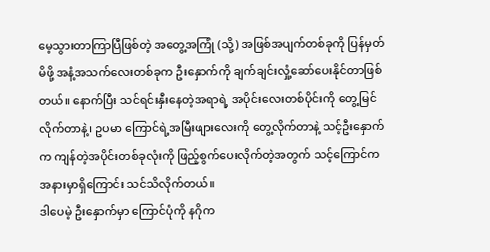မေ့သွားတာကြာပြီဖြစ်တဲ့ အတွေ့အကြုံ (သို့) အဖြစ်အပျက်တစ်ခုကို ပြန်မှတ်မိဖို့ အနံ့အသက်လေးတစ်ခုက ဦးနှောက်ကို ချက်ချင်းလှုံ့ဆော်ပေးနိုင်တာဖြစ်တယ်။ နောက်ပြီး သင်ရင်းနှီးနေတဲ့အရာရဲ့ အပိုင်းလေးတစ်ပိုင်းကို တွေ့မြင်လိုက်တာနဲ့၊ ဥပမာ ကြောင်ရဲ့အမြီးဖျားလေးကို တွေ့လိုက်တာနဲ့ သင့်ဦးနှောက်က ကျန်တဲ့အပိုင်းတစ်ခုလုံးကို ဖြည့်စွက်ပေးလိုက်တဲ့အတွက် သင့်ကြောင်က အနားမှာရှိကြောင်း သင်သိလိုက်တယ်။
ဒါပေမဲ့ ဦးနှောက်မှာ ကြောင်ပုံကို နဂိုက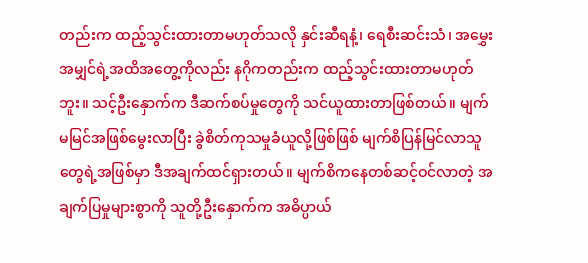တည်းက ထည့်သွင်းထားတာမဟုတ်သလို နှင်းဆီရနံ့၊ ရေစီးဆင်းသံ၊ အမွှေးအမျှင်ရဲ့အထိအတွေ့ကိုလည်း နဂိုကတည်းက ထည့်သွင်းထားတာမဟုတ်ဘူး။ သင့်ဦးနှောက်က ဒီဆက်စပ်မှုတွေကို သင်ယူထားတာဖြစ်တယ်။ မျက်မမြင်အဖြစ်မွေးလာပြီး ခွဲစိတ်ကုသမှုခံယူလို့ဖြစ်ဖြစ် မျက်စိပြန်မြင်လာသူတွေရဲ့အဖြစ်မှာ ဒီအချက်ထင်ရှားတယ်။ မျက်စိကနေတစ်ဆင့်ဝင်လာတဲ့ အချက်ပြမှုများစွာကို သူတို့ဦးနှောက်က အဓိပ္ပာယ်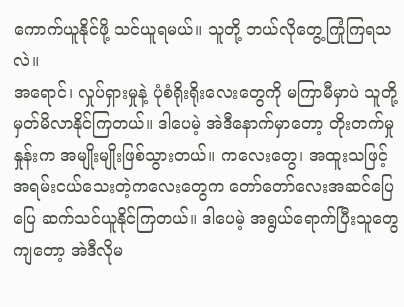ကောက်ယူနိုင်ဖို့ သင်ယူရမယ်။ သူတို့ ဘယ်လိုတွေ့ကြုံကြရသလဲ။
အရောင်၊ လှုပ်ရှားမှုနဲ့ ပုံစံရိုးရိုးလေးတွေကို မကြာမီမှာပဲ သူတို့မှတ်မိလာနိုင်ကြတယ်။ ဒါပေမဲ့ အဲဒီနောက်မှာတော့ တိုးတက်မှုနှုန်းက အမျိုးမျိုးဖြစ်သွားတယ်။ ကလေးတွေ၊ အထူးသဖြင့် အရမ်းငယ်သေးတဲ့ကလေးတွေက တော်တော်လေးအဆင်ပြေပြေ ဆက်သင်ယူနိုင်ကြတယ်။ ဒါပေမဲ့ အရွယ်ရောက်ပြီးသူတွေကျတော့ အဲဒီလိုမ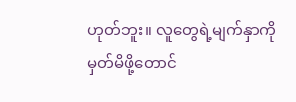ဟုတ်ဘူး။ လူတွေရဲ့မျက်နှာကို မှတ်မိဖို့တောင်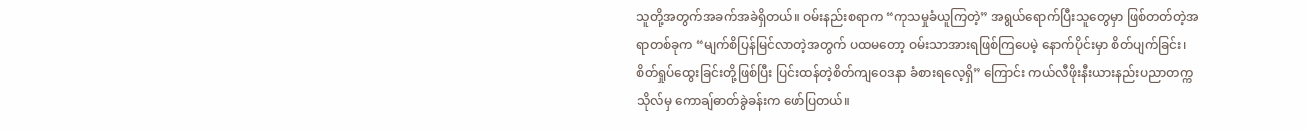သူတို့အတွက်အခက်အခဲရှိတယ်။ ဝမ်းနည်းစရာက “ကုသမှုခံယူကြတဲ့” အရွယ်ရောက်ပြီးသူတွေမှာ ဖြစ်တတ်တဲ့အရာတစ်ခုက “မျက်စိပြန်မြင်လာတဲ့အတွက် ပထမတော့ ဝမ်းသာအားရဖြစ်ကြပေမဲ့ နောက်ပိုင်းမှာ စိတ်ပျက်ခြင်း၊ စိတ်ရှုပ်ထွေးခြင်းတို့ဖြစ်ပြီး ပြင်းထန်တဲ့စိတ်ကျဝေဒနာ ခံစားရလေ့ရှိ” ကြောင်း ကယ်လီဖိုးနီးယားနည်းပညာတက္ကသိုလ်မှ ကောချ်ဓာတ်ခွဲခန်းက ဖော်ပြတယ်။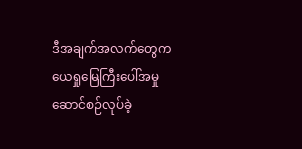ဒီအချက်အလက်တွေက ယေရှုမြေကြီးပေါ်အမှုဆောင်စဉ်လုပ်ခဲ့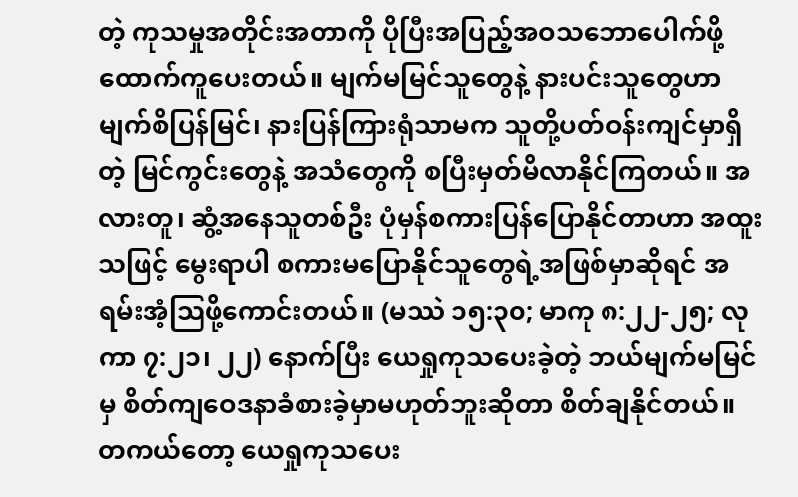တဲ့ ကုသမှုအတိုင်းအတာကို ပိုပြီးအပြည့်အဝသဘောပေါက်ဖို့ ထောက်ကူပေးတယ်။ မျက်မမြင်သူတွေနဲ့ နားပင်းသူတွေဟာ မျက်စိပြန်မြင်၊ နားပြန်ကြားရုံသာမက သူတို့ပတ်ဝန်းကျင်မှာရှိတဲ့ မြင်ကွင်းတွေနဲ့ အသံတွေကို စပြီးမှတ်မိလာနိုင်ကြတယ်။ အလားတူ၊ ဆွံ့အနေသူတစ်ဦး ပုံမှန်စကားပြန်ပြောနိုင်တာဟာ အထူးသဖြင့် မွေးရာပါ စကားမပြောနိုင်သူတွေရဲ့အဖြစ်မှာဆိုရင် အရမ်းအံ့သြဖို့ကောင်းတယ်။ (မဿဲ ၁၅:၃၀; မာကု ၈:၂၂-၂၅; လုကာ ၇:၂၁၊ ၂၂) နောက်ပြီး ယေရှုကုသပေးခဲ့တဲ့ ဘယ်မျက်မမြင်မှ စိတ်ကျဝေဒနာခံစားခဲ့မှာမဟုတ်ဘူးဆိုတာ စိတ်ချနိုင်တယ်။ တကယ်တော့ ယေရှုကုသပေး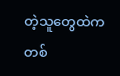တဲ့သူတွေထဲက တစ်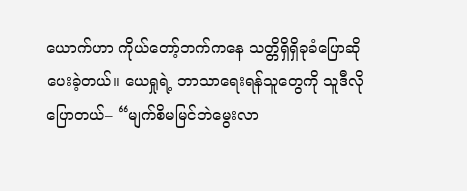ယောက်ဟာ ကိုယ်တော့်ဘက်ကနေ သတ္တိရှိရှိခုခံပြောဆိုပေးခဲ့တယ်။ ယေရှုရဲ့ ဘာသာရေးရန်သူတွေကို သူဒီလိုပြောတယ်– “မျက်စိမမြင်ဘဲမွေးလာ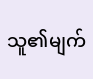သူ၏မျက်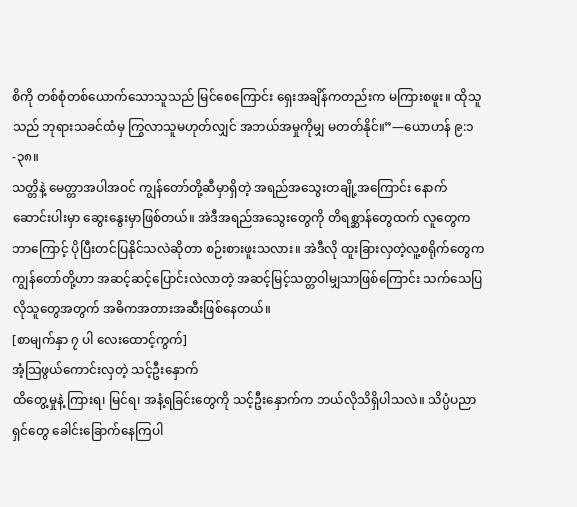စိကို တစ်စုံတစ်ယောက်သောသူသည် မြင်စေကြောင်း ရှေးအချိန်ကတည်းက မကြားစဖူး။ ထိုသူသည် ဘုရားသခင်ထံမှ ကြွလာသူမဟုတ်လျှင် အဘယ်အမှုကိုမျှ မတတ်နိုင်။”—ယောဟန် ၉:၁-၃၈။
သတ္တိနဲ့ မေတ္တာအပါအဝင် ကျွန်တော်တို့ဆီမှာရှိတဲ့ အရည်အသွေးတချို့အကြောင်း နောက်ဆောင်းပါးမှာ ဆွေးနွေးမှာဖြစ်တယ်။ အဲဒီအရည်အသွေးတွေကို တိရစ္ဆာန်တွေထက် လူတွေက ဘာကြောင့် ပိုပြီးတင်ပြနိုင်သလဲဆိုတာ စဉ်းစားဖူးသလား။ အဲဒီလို ထူးခြားလှတဲ့လူ့စရိုက်တွေက ကျွန်တော်တို့ဟာ အဆင့်ဆင့်ပြောင်းလဲလာတဲ့ အဆင့်မြင့်သတ္တဝါမျှသာဖြစ်ကြောင်း သက်သေပြလိုသူတွေအတွက် အဓိကအတားအဆီးဖြစ်နေတယ်။
[စာမျက်နှာ ၇ ပါ လေးထောင့်ကွက်]
အံ့သြဖွယ်ကောင်းလှတဲ့ သင့်ဦးနှောက်
ထိတွေ့မှုနဲ့ ကြားရ၊ မြင်ရ၊ အနံ့ရခြင်းတွေကို သင့်ဦးနှောက်က ဘယ်လိုသိရှိပါသလဲ။ သိပ္ပံပညာရှင်တွေ ခေါင်းခြောက်နေကြပါ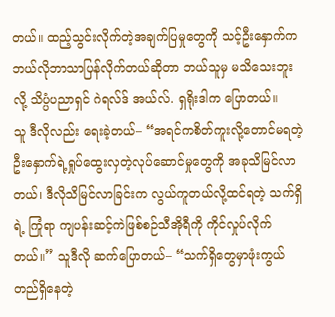တယ်။ ထည့်သွင်းလိုက်တဲ့အချက်ပြမှုတွေကို သင့်ဦးနှောက်က ဘယ်လိုဘာသာပြန်လိုက်တယ်ဆိုတာ ဘယ်သူမှ မသိသေးဘူးလို့ သိပ္ပံပညာရှင် ဂဲရလ်ဒ် အယ်လ်. ရှရိုးဒါက ပြောတယ်။
သူ ဒီလိုလည်း ရေးခဲ့တယ်– “အရင်ကစိတ်ကူးလို့တောင်မရတဲ့ ဦးနှောက်ရဲ့ရှုပ်ထွေးလှတဲ့လုပ်ဆောင်မှုတွေကို အခုသိမြင်လာတယ်၊ ဒီလိုသိမြင်လာခြင်းက လွယ်ကူတယ်လို့ထင်ရတဲ့ သက်ရှိရဲ့ ကြုံရာ ကျပန်းဆင့်ကဲဖြစ်စဉ်သီအိုရီကို ကိုင်လှုပ်လိုက်တယ်။” သူဒီလို ဆက်ပြောတယ်– “သက်ရှိတွေမှာဖုံးကွယ်တည်ရှိနေတဲ့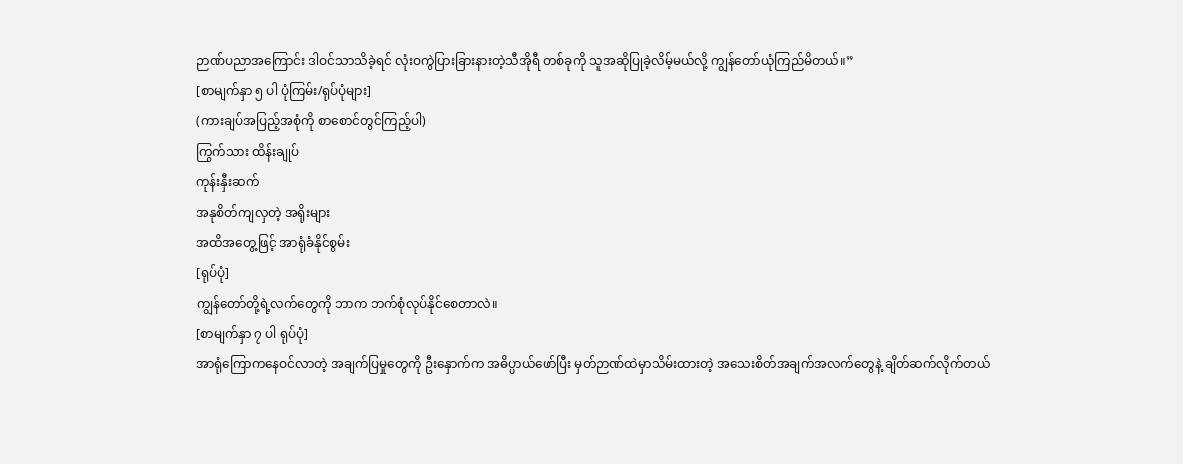ဉာဏ်ပညာအကြောင်း ဒါဝင်သာသိခဲ့ရင် လုံးဝကွဲပြားခြားနားတဲ့သီအိုရီ တစ်ခုကို သူအဆိုပြုခဲ့လိမ့်မယ်လို့ ကျွန်တော်ယုံကြည်မိတယ်။”
[စာမျက်နှာ ၅ ပါ ပုံကြမ်း/ရုပ်ပုံများ]
(ကားချပ်အပြည့်အစုံကို စာစောင်တွင်ကြည့်ပါ)
ကြွက်သား ထိန်းချုပ်
ကုန်းနှီးဆက်
အနုစိတ်ကျလှတဲ့ အရိုးများ
အထိအတွေ့ဖြင့် အာရုံခံနိုင်စွမ်း
[ရုပ်ပုံ]
ကျွန်တော်တို့ရဲ့လက်တွေကို ဘာက ဘက်စုံလုပ်နိုင်စေတာလဲ။
[စာမျက်နှာ ၇ ပါ ရုပ်ပုံ]
အာရုံကြောကနေဝင်လာတဲ့ အချက်ပြမှုတွေကို ဦးနှောက်က အဓိပ္ပာယ်ဖော်ပြီး မှတ်ဉာဏ်ထဲမှာသိမ်းထားတဲ့ အသေးစိတ်အချက်အလက်တွေနဲ့ ချိတ်ဆက်လိုက်တယ်